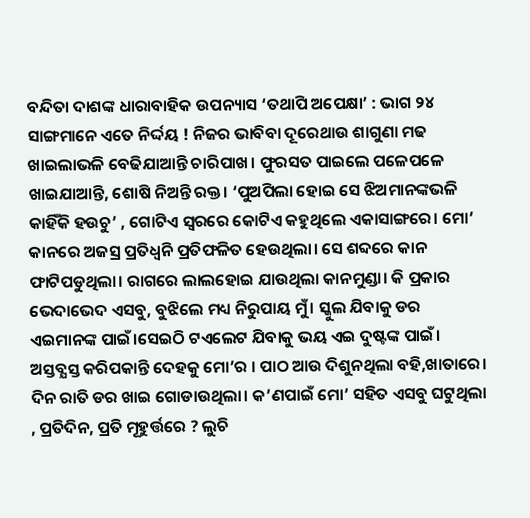ବନ୍ଦିତା ଦାଶଙ୍କ ଧାରାବାହିକ ଉପନ୍ୟାସ ‘ତଥାପି ଅପେକ୍ଷା’ : ଭାଗ ୨୪
ସାଙ୍ଗମାନେ ଏତେ ନିର୍ଦ୍ଦୟ ! ନିଜର ଭାବିବା ଦୂରେଥାଉ ଶାଗୁଣା ମଢ ଖାଇଲାଭଳି ବେଢିଯାଆନ୍ତି ଚାରିପାଖ। ଫୁରସତ ପାଇଲେ ପଳେପଳେ ଖାଇଯାଆନ୍ତି, ଶୋଷି ନିଅନ୍ତି ରକ୍ତ। ‘ପୁଅପିଲା ହୋଇ ସେ ଝିଅମାନଙ୍କଭଳି କାହିଁକି ହଉଚୁ’ , ଗୋଟିଏ ସ୍ବରରେ କୋଟିଏ କହୁଥିଲେ ଏକାସାଙ୍ଗରେ। ମୋ’ କାନରେ ଅଜସ୍ର ପ୍ରତିଧ୍ବନି ପ୍ରତିଫଳିତ ହେଉଥିଲା। ସେ ଶବ୍ଦରେ କାନ ଫାଟିପଡୁଥିଲା। ରାଗରେ ଲାଲହୋଇ ଯାଉଥିଲା କାନମୁଣ୍ଡା। କି ପ୍ରକାର ଭେଦାଭେଦ ଏସବୁ, ବୁଝିଲେ ମଧ୍ୟ ନିରୁପାୟ ମୁଁ। ସ୍କୁଲ ଯିବାକୁ ଡର ଏଇମାନଙ୍କ ପାଇଁ।ସେଇଠି ଟଏଲେଟ ଯିବାକୁ ଭୟ ଏଇ ଦୁଷ୍ଟଙ୍କ ପାଇଁ। ଅସ୍ତବ୍ଯସ୍ତ କରିପକାନ୍ତି ଦେହକୁ ମୋ’ର । ପାଠ ଆଉ ଦିଶୁନଥିଲା ବହି,ଖାତାରେ। ଦିନ ରାତି ଡର ଖାଇ ଗୋଡାଉଥିଲା। କ’ଣପାଇଁ ମୋ’ ସହିତ ଏସବୁ ଘଟୁଥିଲା , ପ୍ରତିଦିନ, ପ୍ରତି ମୂହୁର୍ତ୍ତରେ ? ଲୁଚି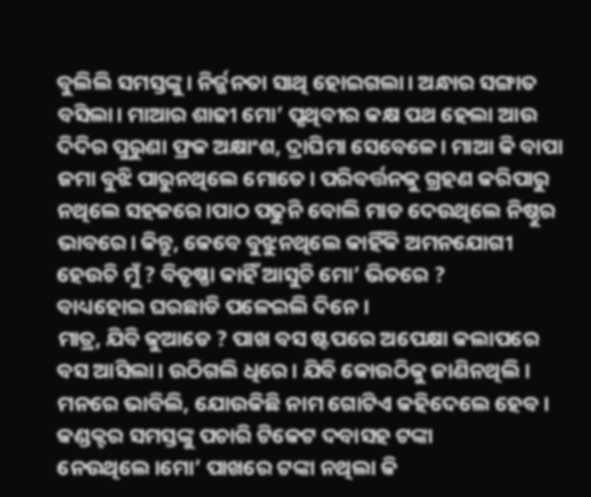ବୁଲିଲି ସମସ୍ତଙ୍କୁ। ନିର୍ଜ୍ଜନତା ସାଥି ହୋଇଗଲା। ଅନ୍ଧାର ସଙ୍ଗାତ ବସିଲା। ମାଆର ଶାଢୀ ମୋ’ ପୃଥିବୀର କକ୍ଷ ପଥ ହେଲା ଆଉ ଦିଦିର ପୁରୁଣା ଫ୍ରକ ଅକ୍ଷାଂଶ, ଦ୍ରାଘିମା ସେବେଳେ। ମାଆ କି ବାପା ଜମା ବୁଝି ପାରୁନଥିଲେ ମୋତେ। ପରିବର୍ତ୍ତନକୁ ଗ୍ରହଣ କରିପାରୁ ନଥିଲେ ସହଜରେ।ପାଠ ପଢୁନି ବୋଲି ମାଡ ଦେଉଥିଲେ ନିଷ୍ଠୁର ଭାବରେ। କିନ୍ତୁ, କେବେ ବୁଝୁନଥିଲେ କାହିଁକି ଅମନଯୋଗୀ ହେଉଚି ମୁଁ ? ବିତୃଷ୍ଣା କାହିଁ ଆସୁଚି ମୋ’ ଭିତରେ ?
ବାଧ୍ୟହୋଇ ଘରଛାଡି ପଳେଇଲି ଦିନେ।
ମାତ୍ର, ଯିବି କୁଆଡେ ? ପାଖ ବସ ଷ୍ଟପରେ ଅପେକ୍ଷା କଲାପରେ ବସ ଆସିଲା। ଉଠିଗଲି ଧିରେ। ଯିବି କୋଉଠିକୁ ଜାଣିନଥିଲି। ମନରେ ଭାବିଲି, ଯୋଉକିଛି ନାମ ଗୋଟିଏ କହିଦେଲେ ହେବ। କଣ୍ଡକ୍ଟର ସମସ୍ତଙ୍କୁ ପଚାରି ଟିକେଟ ଦବାସହ ଟଙ୍କା ନେଉଥିଲେ।ମୋ’ ପାଖରେ ଟଙ୍କା ନଥିଲା କି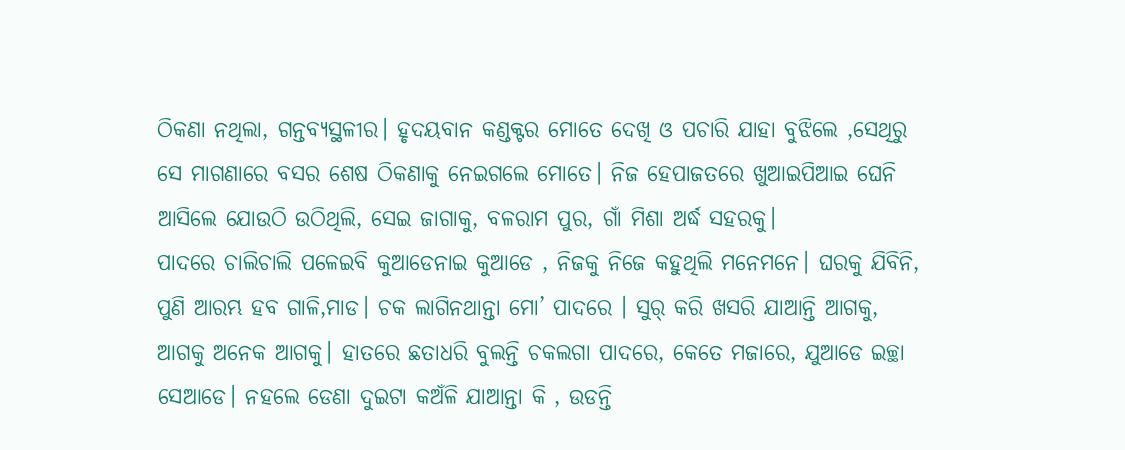ଠିକଣା ନଥିଲା, ଗନ୍ତବ୍ୟସ୍ଥଳୀର। ହୃଦୟବାନ କଣ୍ଡକ୍ଟର ମୋତେ ଦେଖି ଓ ପଚାରି ଯାହା ବୁଝିଲେ ,ସେଥିରୁ ସେ ମାଗଣାରେ ବସର ଶେଷ ଠିକଣାକୁ ନେଇଗଲେ ମୋତେ। ନିଜ ହେପାଜତରେ ଖୁଆଇପିଆଇ ଘେନି ଆସିଲେ ଯୋଉଠି ଉଠିଥିଲି, ସେଇ ଜାଗାକୁ, ବଳରାମ ପୁର, ଗାଁ ମିଶା ଅର୍ଦ୍ଧ ସହରକୁ।
ପାଦରେ ଚାଲିଚାଲି ପଳେଇବି କୁଆଡେନାଇ କୁଆଡେ , ନିଜକୁ ନିଜେ କହୁଥିଲି ମନେମନେ। ଘରକୁ ଯିବିନି, ପୁଣି ଆରମ୍ଭ ହବ ଗାଳି,ମାଡ। ଚକ ଲାଗିନଥାନ୍ତା ମୋ’ ପାଦରେ । ସୁର୍ କରି ଖସରି ଯାଆନ୍ତି ଆଗକୁ, ଆଗକୁ ଅନେକ ଆଗକୁ। ହାତରେ ଛତାଧରି ବୁଲନ୍ତି ଚକଲଗା ପାଦରେ, କେତେ ମଜାରେ, ଯୁଆଡେ ଇଚ୍ଛା ସେଆଡେ। ନହଲେ ଡେଣା ଦୁଇଟା କଅଁଳି ଯାଆନ୍ତା କି , ଉଡନ୍ତି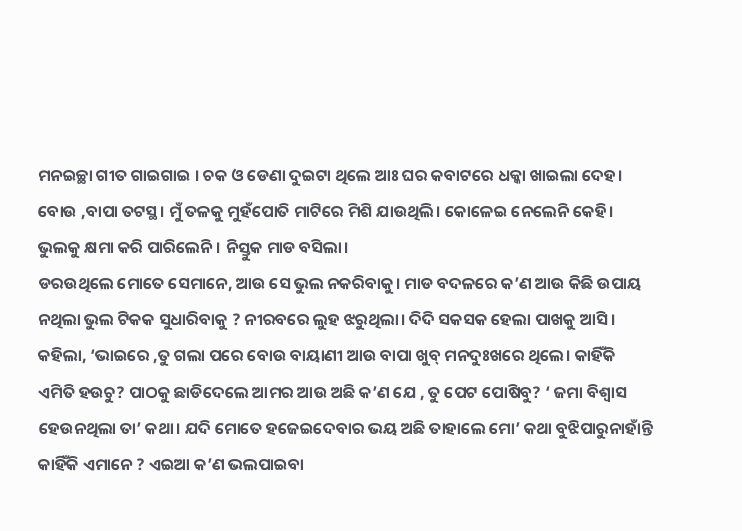ମନଇଚ୍ଛା ଗୀତ ଗାଇଗାଇ । ଚକ ଓ ଡେଣା ଦୁଇଟା ଥିଲେ ଆଃ ଘର କବାଟରେ ଧକ୍କା ଖାଇଲା ଦେହ। ବୋଉ ,ବାପା ତଟସ୍ଥ। ମୁଁ ତଳକୁ ମୁହଁପୋତି ମାଟିରେ ମିଶି ଯାଉଥିଲି। କୋଳେଇ ନେଲେନି କେହି। ଭୁଲକୁ କ୍ଷମା କରି ପାରିଲେନି। ନିସ୍ତୁକ ମାଡ ବସିଲା।
ଡରଉଥିଲେ ମୋତେ ସେମାନେ, ଆଉ ସେ ଭୁଲ ନକରିବାକୁ। ମାଡ ବଦଳରେ କ’ଣ ଆଉ କିଛି ଉପାୟ ନଥିଲା ଭୁଲ ଟିକକ ସୁଧାରିବାକୁ ? ନୀରବରେ ଲୁହ ଝରୁଥିଲା। ଦିଦି ସକସକ ହେଲା ପାଖକୁ ଆସି। କହିଲା, ‘ଭାଇରେ ,ତୁ ଗଲା ପରେ ବୋଉ ବାୟାଣୀ ଆଉ ବାପା ଖୁବ୍ ମନଦୁଃଖରେ ଥିଲେ। କାହିଁକି ଏମିତି ହଉଚୁ? ପାଠକୁ ଛାଡିଦେଲେ ଆମର ଆଉ ଅଛି କ’ଣ ଯେ , ତୁ ପେଟ ପୋଷିବୁ? ‘ ଜମା ବିଶ୍ଵାସ ହେଉନଥିଲା ତା’ କଥା। ଯଦି ମୋତେ ହଜେଇଦେବାର ଭୟ ଅଛି ତାହାଲେ ମୋ’ କଥା ବୁଝିପାରୁନାହାଁନ୍ତି କାହିଁକି ଏମାନେ ? ଏଇଆ କ’ଣ ଭଲପାଇବା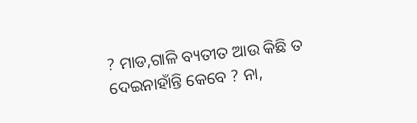? ମାଡ,ଗାଳି ବ୍ୟତୀତ ଆଉ କିଛି ତ ଦେଇନାହାଁନ୍ତି କେବେ ? ନା,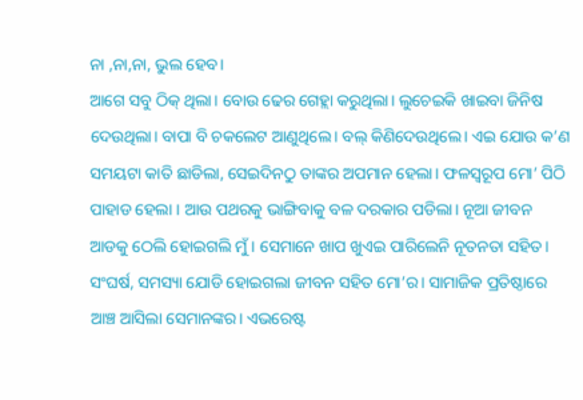ନା ,ନା,ନା, ଭୁଲ ହେବ।
ଆଗେ ସବୁ ଠିକ୍ ଥିଲା। ବୋଉ ଢେର ଗେହ୍ଲା କରୁଥିଲା। ଲୁଚେଇକି ଖାଇବା ଜିନିଷ ଦେଉଥିଲା। ବାପା ବି ଚକଲେଟ ଆଣୁଥିଲେ। ବଲ୍ କିଣିଦେଉଥିଲେ। ଏଇ ଯୋଉ କ’ଣ ସମୟଟା କାତି ଛାଡିଲା, ସେଇଦିନଠୁ ତାଙ୍କର ଅପମାନ ହେଲା। ଫଳସ୍ବରୂପ ମୋ’ ପିଠି ପାହାଡ ହେଲା । ଆଉ ପଥରକୁ ଭାଙ୍ଗିବାକୁ ବଳ ଦରକାର ପଡିଲା। ନୂଆ ଜୀବନ ଆଡକୁ ଠେଲି ହୋଇଗଲି ମୁଁ । ସେମାନେ ଖାପ ଖୁଏଇ ପାରିଲେନି ନୂତନତା ସହିତ। ସଂଘର୍ଷ, ସମସ୍ୟା ଯୋଡି ହୋଇଗଲା ଜୀବନ ସହିତ ମୋ’ର। ସାମାଜିକ ପ୍ରତିଷ୍ଠାରେ ଆଞ୍ଚ ଆସିଲା ସେମାନଙ୍କର। ଏଭରେଷ୍ଟ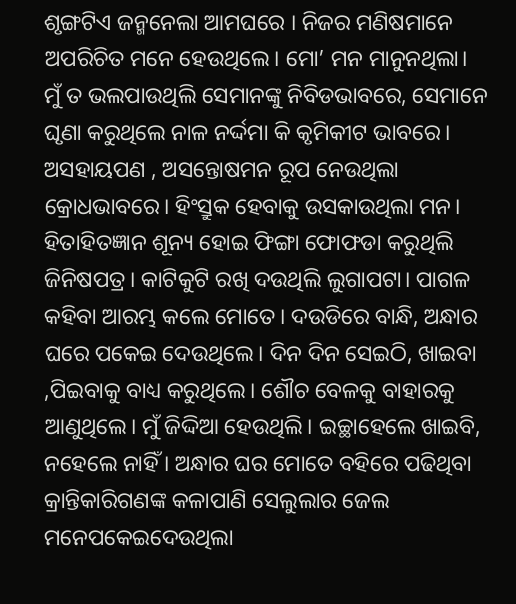ଶୃଙ୍ଗଟିଏ ଜନ୍ମନେଲା ଆମଘରେ । ନିଜର ମଣିଷମାନେ ଅପରିଚିତ ମନେ ହେଉଥିଲେ। ମୋ’ ମନ ମାନୁନଥିଲା।
ମୁଁ ତ ଭଲପାଉଥିଲି ସେମାନଙ୍କୁ ନିବିଡଭାବରେ, ସେମାନେ ଘୃଣା କରୁଥିଲେ ନାଳ ନର୍ଦ୍ଦମା କି କୃମିକୀଟ ଭାବରେ। ଅସହାୟପଣ , ଅସନ୍ତୋଷମନ ରୂପ ନେଉଥିଲା କ୍ରୋଧଭାବରେ। ହିଂସ୍ରୁକ ହେବାକୁ ଉସକାଉଥିଲା ମନ। ହିତାହିତଜ୍ଞାନ ଶୂନ୍ୟ ହୋଇ ଫିଙ୍ଗା ଫୋଫଡା କରୁଥିଲି ଜିନିଷପତ୍ର। କାଟିକୁଟି ରଖି ଦଉଥିଲି ଲୁଗାପଟା। ପାଗଳ କହିବା ଆରମ୍ଭ କଲେ ମୋତେ। ଦଉଡିରେ ବାନ୍ଧି, ଅନ୍ଧାର ଘରେ ପକେଇ ଦେଉଥିଲେ। ଦିନ ଦିନ ସେଇଠି, ଖାଇବା ,ପିଇବାକୁ ବାଧ୍ୟ କରୁଥିଲେ। ଶୌଚ ବେଳକୁ ବାହାରକୁ ଆଣୁଥିଲେ। ମୁଁ ଜିଦ୍ଦିଆ ହେଉଥିଲି। ଇଚ୍ଛାହେଲେ ଖାଇବି, ନହେଲେ ନାହିଁ । ଅନ୍ଧାର ଘର ମୋତେ ବହିରେ ପଢିଥିବା କ୍ରାନ୍ତିକାରିଗଣଙ୍କ କଳାପାଣି ସେଲୁଲାର ଜେଲ ମନେପକେଇଦେଉଥିଲା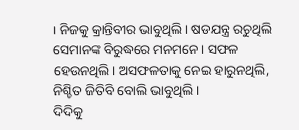। ନିଜକୁ କ୍ରାନ୍ତିବୀର ଭାବୁଥିଲି। ଷଡଯନ୍ତ୍ର ରଚୁଥିଲି ସେମାନଙ୍କ ବିରୁଦ୍ଧରେ ମନମନେ। ସଫଳ ହେଉନଥିଲି। ଅସଫଳତାକୁ ନେଇ ହାରୁନଥିଲି, ନିଶ୍ଚିତ ଜିତିବି ବୋଲି ଭାବୁଥିଲି।
ଦିଦିକୁ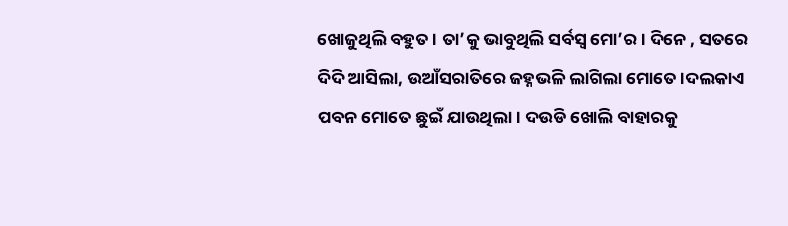ଖୋଜୁଥିଲି ବହୁତ । ତା’କୁ ଭାବୁଥିଲି ସର୍ବସ୍ଵ ମୋ’ର। ଦିନେ , ସତରେ ଦିଦି ଆସିଲା, ଉଆଁସରାତିରେ ଜହ୍ନଭଳି ଲାଗିଲା ମୋତେ।ଦଲକାଏ ପବନ ମୋତେ ଛୁଇଁ ଯାଉଥିଲା। ଦଉଡି ଖୋଲି ବାହାରକୁ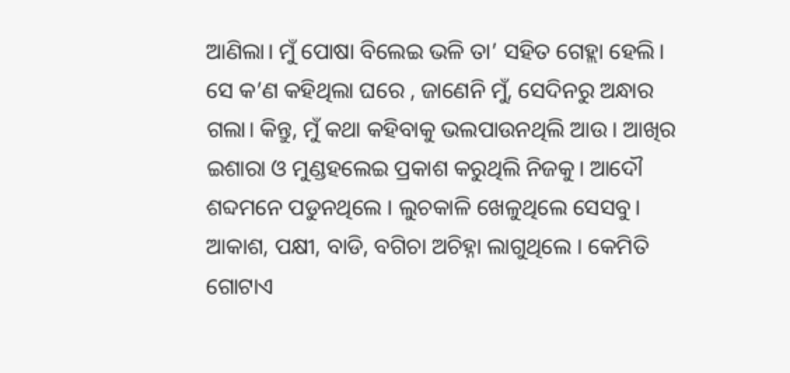ଆଣିଲା। ମୁଁ ପୋଷା ବିଲେଇ ଭଳି ତା’ ସହିତ ଗେହ୍ଲା ହେଲି। ସେ କ’ଣ କହିଥିଲା ଘରେ , ଜାଣେନି ମୁଁ, ସେଦିନରୁ ଅନ୍ଧାର ଗଲା। କିନ୍ତୁ, ମୁଁ କଥା କହିବାକୁ ଭଲପାଉନଥିଲି ଆଉ। ଆଖିର ଇଶାରା ଓ ମୁଣ୍ଡହଲେଇ ପ୍ରକାଶ କରୁଥିଲି ନିଜକୁ। ଆଦୌ ଶବ୍ଦମନେ ପଡୁନଥିଲେ । ଲୁଚକାଳି ଖେଳୁଥିଲେ ସେସବୁ। ଆକାଶ, ପକ୍ଷୀ, ବାଡି, ବଗିଚା ଅଚିହ୍ନା ଲାଗୁଥିଲେ । କେମିତି ଗୋଟାଏ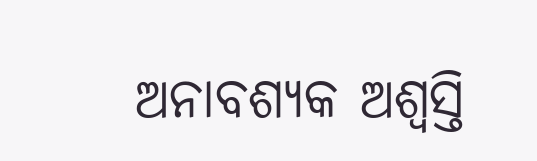ଅନାବଶ୍ୟକ ଅଶ୍ବସ୍ତି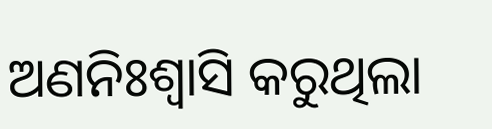ଅଣନିଃଶ୍ବାସି କରୁଥିଲା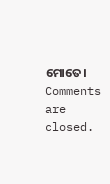ମୋତେ।
Comments are closed.